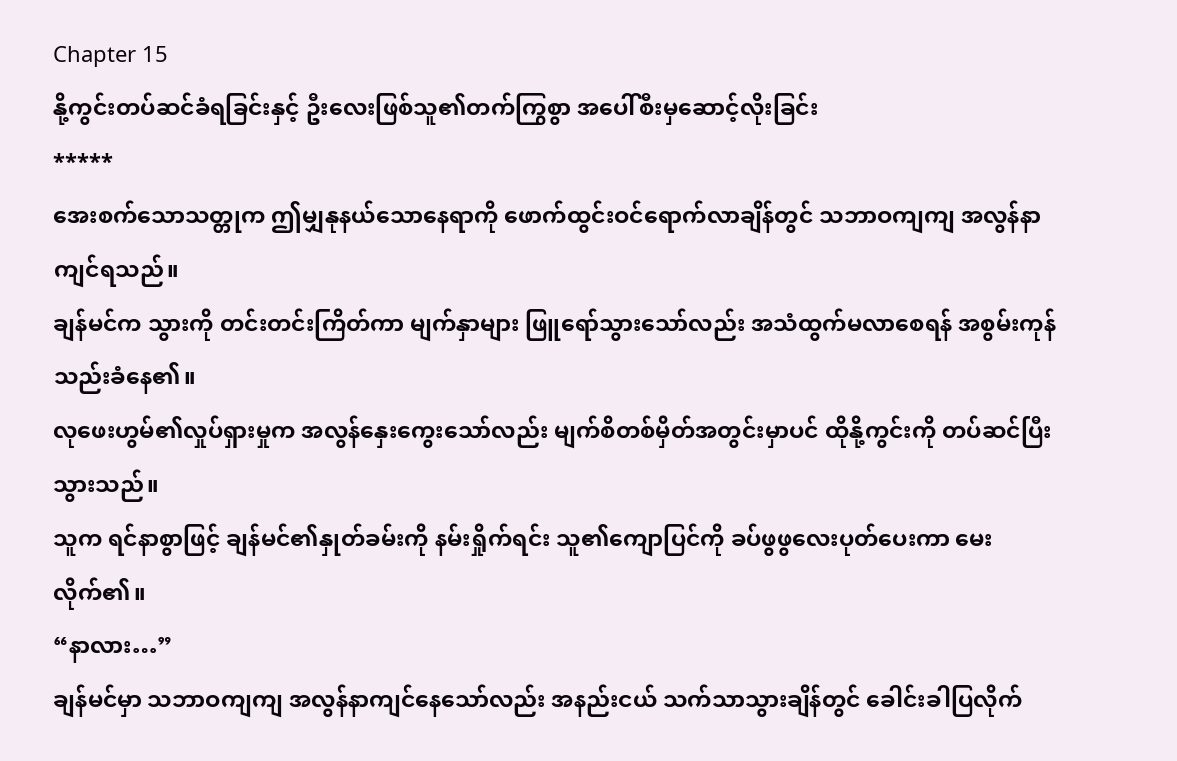Chapter 15
နို့ကွင်းတပ်ဆင်ခံရခြင်းနှင့် ဦးလေးဖြစ်သူ၏တက်ကြွစွာ အပေါ်စီးမှဆောင့်လိုးခြင်း
*****
အေးစက်သောသတ္တုက ဤမျှနုနယ်သောနေရာကို ဖောက်ထွင်းဝင်ရောက်လာချိန်တွင် သဘာဝကျကျ အလွန်နာကျင်ရသည်။
ချန်မင်က သွားကို တင်းတင်းကြိတ်ကာ မျက်နှာများ ဖြူရော်သွားသော်လည်း အသံထွက်မလာစေရန် အစွမ်းကုန် သည်းခံနေ၏။
လုဖေးဟွမ်၏လှုပ်ရှားမှုက အလွန်နှေးကွေးသော်လည်း မျက်စိတစ်မှိတ်အတွင်းမှာပင် ထိုနို့ကွင်းကို တပ်ဆင်ပြီးသွားသည်။
သူက ရင်နာစွာဖြင့် ချန်မင်၏နှုတ်ခမ်းကို နမ်းရှိုက်ရင်း သူ၏ကျောပြင်ကို ခပ်ဖွဖွလေးပုတ်ပေးကာ မေးလိုက်၏။
“နာလား…”
ချန်မင်မှာ သဘာဝကျကျ အလွန်နာကျင်နေသော်လည်း အနည်းငယ် သက်သာသွားချိန်တွင် ခေါင်းခါပြလိုက်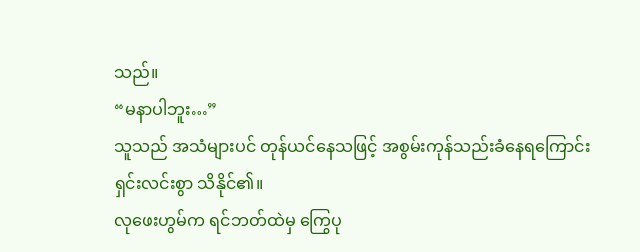သည်။
“မနာပါဘူး…”
သူသည် အသံများပင် တုန်ယင်နေသဖြင့် အစွမ်းကုန်သည်းခံနေရကြောင်း ရှင်းလင်းစွာ သိနိုင်၏။
လုဖေးဟွမ်က ရင်ဘတ်ထဲမှ ကြွေပု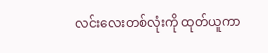လင်းလေးတစ်လုံးကို ထုတ်ယူကာ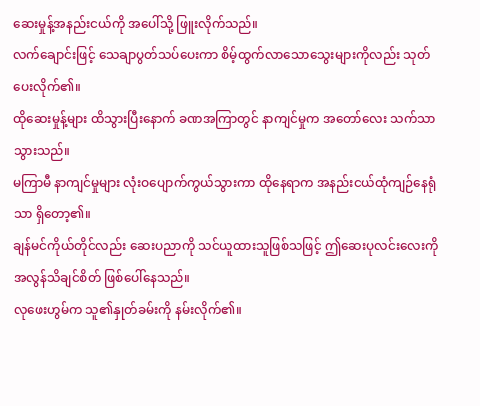ဆေးမှုန့်အနည်းငယ်ကို အပေါ်သို့ ဖြူးလိုက်သည်။
လက်ချောင်းဖြင့် သေချာပွတ်သပ်ပေးကာ စိမ့်ထွက်လာသောသွေးများကိုလည်း သုတ်ပေးလိုက်၏။
ထိုဆေးမှုန့်များ ထိသွားပြီးနောက် ခဏအကြာတွင် နာကျင်မှုက အတော်လေး သက်သာသွားသည်။
မကြာမီ နာကျင်မှုများ လုံးဝပျောက်ကွယ်သွားကာ ထိုနေရာက အနည်းငယ်ထုံကျဉ်နေရုံသာ ရှိတော့၏။
ချန်မင်ကိုယ်တိုင်လည်း ဆေးပညာကို သင်ယူထားသူဖြစ်သဖြင့် ဤဆေးပုလင်းလေးကို အလွန်သိချင်စိတ် ဖြစ်ပေါ်နေသည်။
လုဖေးဟွမ်က သူ၏နှုတ်ခမ်းကို နမ်းလိုက်၏။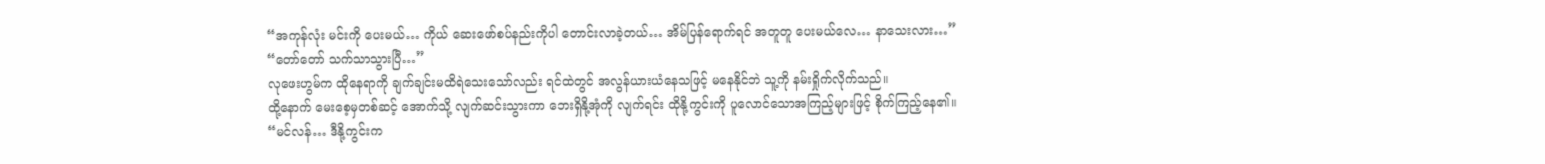“အကုန်လုံး မင်းကို ပေးမယ်… ကိုယ် ဆေးဖော်စပ်နည်းကိုပါ တောင်းလာခဲ့တယ်… အိမ်ပြန်ရောက်ရင် အတူတူ ပေးမယ်လေ… နာသေးလား…”
“တော်တော် သက်သာသွားပြီ…”
လုဖေးဟွမ်က ထိုနေရာကို ချက်ချင်းမထိရဲသေးသော်လည်း ရင်ထဲတွင် အလွန်ယားယံနေသဖြင့် မနေနိုင်ဘဲ သူ့ကို နမ်းရှိုက်လိုက်သည်။
ထို့နောက် မေးစေ့မှတစ်ဆင့် အောက်သို့ လျက်ဆင်းသွားကာ ဘေးရှိနို့အုံကို လျက်ရင်း ထိုနို့ကွင်းကို ပူလောင်သောအကြည့်များဖြင့် စိုက်ကြည့်နေ၏။
“မင်လန်… ဒီနို့ကွင်းက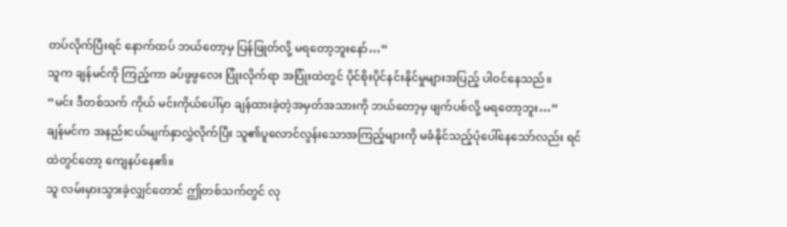တပ်လိုက်ပြီးရင် နောက်ထပ် ဘယ်တော့မှ ပြန်ဖြုတ်လို့ မရတော့ဘူးနော်…”
သူက ချန်မင်ကို ကြည့်ကာ ခပ်ဖွဖွလေး ပြုံးလိုက်ရာ အပြုံးထဲတွင် ပိုင်စိုးပိုင်နင်းနိုင်မှုများအပြည့် ပါဝင်နေသည်။
“မင်း ဒီတစ်သက် ကိုယ် မင်းကိုယ်ပေါ်မှာ ချန်ထားခဲ့တဲ့အမှတ်အသားကို ဘယ်တော့မှ ဖျက်ပစ်လို့ မရတော့ဘူး…”
ချန်မင်က အနည်းငယ်မျက်နှာလွှဲလိုက်ပြီး သူ၏ပူလောင်လွန်းသောအကြည့်များကို မခံနိုင်သည့်ပုံပေါ်နေသော်လည်း ရင်ထဲတွင်တော့ ကျေနပ်နေ၏။
သူ လမ်းမှားသွားခဲ့လျှင်တောင် ဤတစ်သက်တွင် လု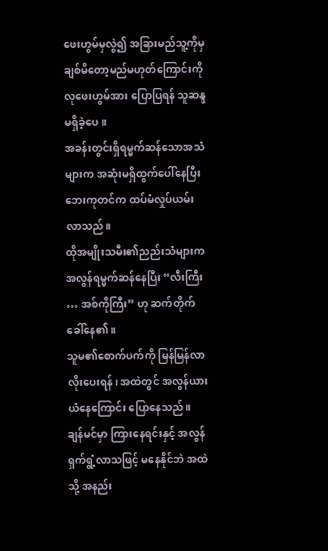ဖေးဟွမ်မှလွဲ၍ အခြားမည်သူ့ကိုမှ ချစ်မိတော့မည်မဟုတ်ကြောင်းကို လုဖေးဟွမ်အား ပြောပြရန် သူဆန္ဒမရှိခဲ့ပေ။
အခန်းတွင်းရှိရမ္မက်ဆန်သောအသံများက အဆုံးမရှိထွက်ပေါ်နေပြီး ဘေးကုတင်က ထပ်မံလှုပ်ယမ်းလာသည်။
ထိုအမျိုးသမီး၏ညည်းသံများက အလွန်ရမ္မက်ဆန်နေပြီး “လီးကြီး … အစ်ကိုကြီး” ဟု ဆက်တိုက်ခေါ်နေ၏။
သူမ၏စောက်ပက်ကို မြန်မြန်လာလိုးပေးရန်၊ အထဲတွင် အလွန်ယားယံနေကြောင်း ပြောနေသည်။
ချန်မင်မှာ ကြားနေရင်းနှင့် အလွန်ရှက်ရွံ့လာသဖြင့် မနေနိုင်ဘဲ အထဲသို့ အနည်း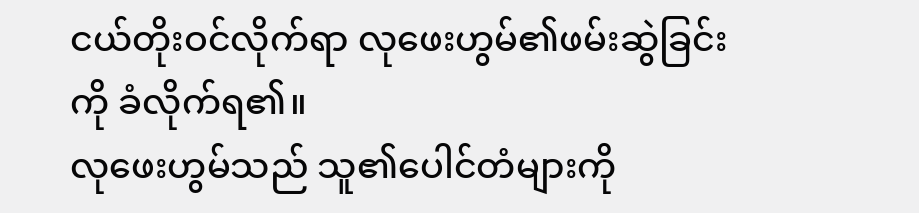ငယ်တိုးဝင်လိုက်ရာ လုဖေးဟွမ်၏ဖမ်းဆွဲခြင်းကို ခံလိုက်ရ၏။
လုဖေးဟွမ်သည် သူ၏ပေါင်တံများကို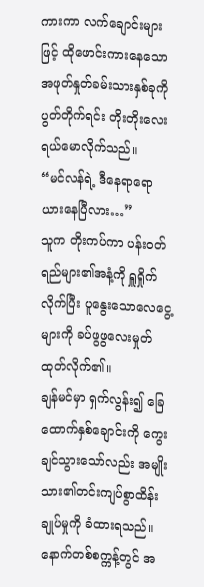ကားကာ လက်ချောင်းများဖြင့် ထိုဖောင်းကားနေသောအဖုတ်နှုတ်ခမ်းသားနှစ်ခုကို ပွတ်တိုက်ရင်း တိုးတိုးလေးရယ်မောလိုက်သည်။
“မင်လန်ရဲ့ ဒီနေရာရော ယားနေပြီလား…”
သူက တိုးကပ်ကာ ပန်းဝတ်ရည်များ၏အနံ့ကို ရှူရှိုက်လိုက်ပြီး ပူနွေးသောလေငွေ့များကို ခပ်ဖွဖွလေးမှုတ်ထုတ်လိုက်၏။
ချန်မင်မှာ ရှက်လွန်း၍ ခြေထောက်နှစ်ချောင်းကို ကွေးချင်သွားသော်လည်း အမျိုးသား၏တင်းကျပ်စွာထိန်းချုပ်မှုကို ခံထားရသည်။
နောက်တစ်စက္ကန့်တွင် အ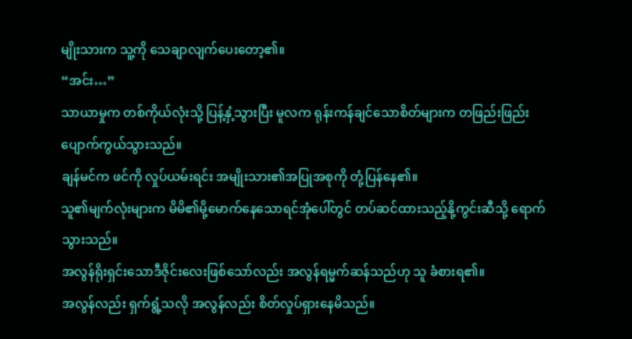မျိုးသားက သူ့ကို သေချာလျက်ပေးတော့၏။
“အင်း…”
သာယာမှုက တစ်ကိုယ်လုံးသို့ ပြန့်နှံ့သွားပြီး မူလက ရုန်းကန်ချင်သောစိတ်များက တဖြည်းဖြည်း ပျောက်ကွယ်သွားသည်။
ချန်မင်က ဖင်ကို လှုပ်ယမ်းရင်း အမျိုးသား၏အပြုအစုကို တုံ့ပြန်နေ၏။
သူ၏မျက်လုံးများက မိမိ၏မို့မောက်နေသောရင်အုံပေါ်တွင် တပ်ဆင်ထားသည့်နို့ကွင်းဆီသို့ ရောက်သွားသည်။
အလွန်ရိုးရှင်းသောဒီဇိုင်းလေးဖြစ်သော်လည်း အလွန်ရမ္မက်ဆန်သည်ဟု သူ ခံစားရ၏။
အလွန်လည်း ရှက်ရွံ့သလို အလွန်လည်း စိတ်လှုပ်ရှားနေမိသည်။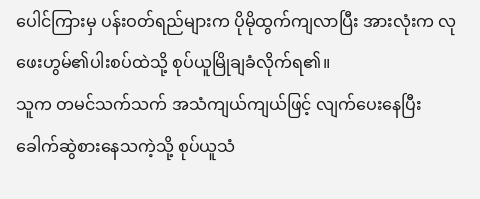ပေါင်ကြားမှ ပန်းဝတ်ရည်များက ပိုမိုထွက်ကျလာပြီး အားလုံးက လုဖေးဟွမ်၏ပါးစပ်ထဲသို့ စုပ်ယူမြိုချခံလိုက်ရ၏။
သူက တမင်သက်သက် အသံကျယ်ကျယ်ဖြင့် လျက်ပေးနေပြီး ခေါက်ဆွဲစားနေသကဲ့သို့ စုပ်ယူသံ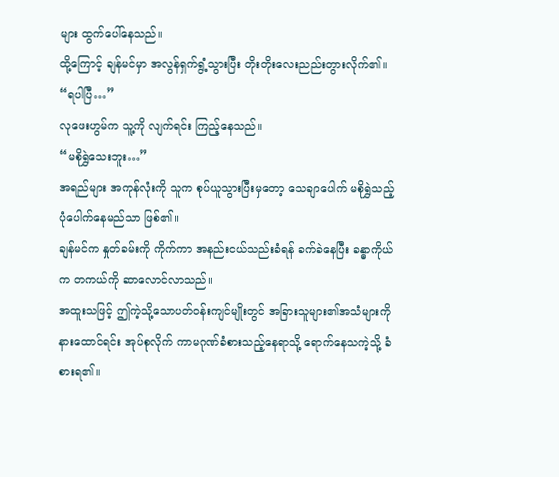များ ထွက်ပေါ်နေသည်။
ထို့ကြောင့် ချန်မင်မှာ အလွန်ရှက်ရွံ့သွားပြီး တိုးတိုးလေးညည်းတွားလိုက်၏။
“ရပါပြီ…”
လုဖေးဟွမ်က သူ့ကို လျက်ရင်း ကြည့်နေသည်။
“မစိုရွှဲသေးဘူး…”
အရည်များ အကုန်လုံးကို သူက စုပ်ယူသွားပြီးမှတော့ သေချာပေါက် မစိုရွှဲသည့်ပုံပေါက်နေမည်သာ ဖြစ်၏။
ချန်မင်က နှုတ်ခမ်းကို ကိုက်ကာ အနည်းငယ်သည်းခံရန် ခက်ခဲနေပြီး ခန္ဓာကိုယ်က တကယ်ကို ဆာလောင်လာသည်။
အထူးသဖြင့် ဤကဲ့သို့သောပတ်ဝန်းကျင်မျိုးတွင် အခြားသူများ၏အသံများကို နားထောင်ရင်း အုပ်စုလိုက် ကာမဂုဏ်ခံစားသည့်နေရာသို့ ရောက်နေသကဲ့သို့ ခံစားရ၏။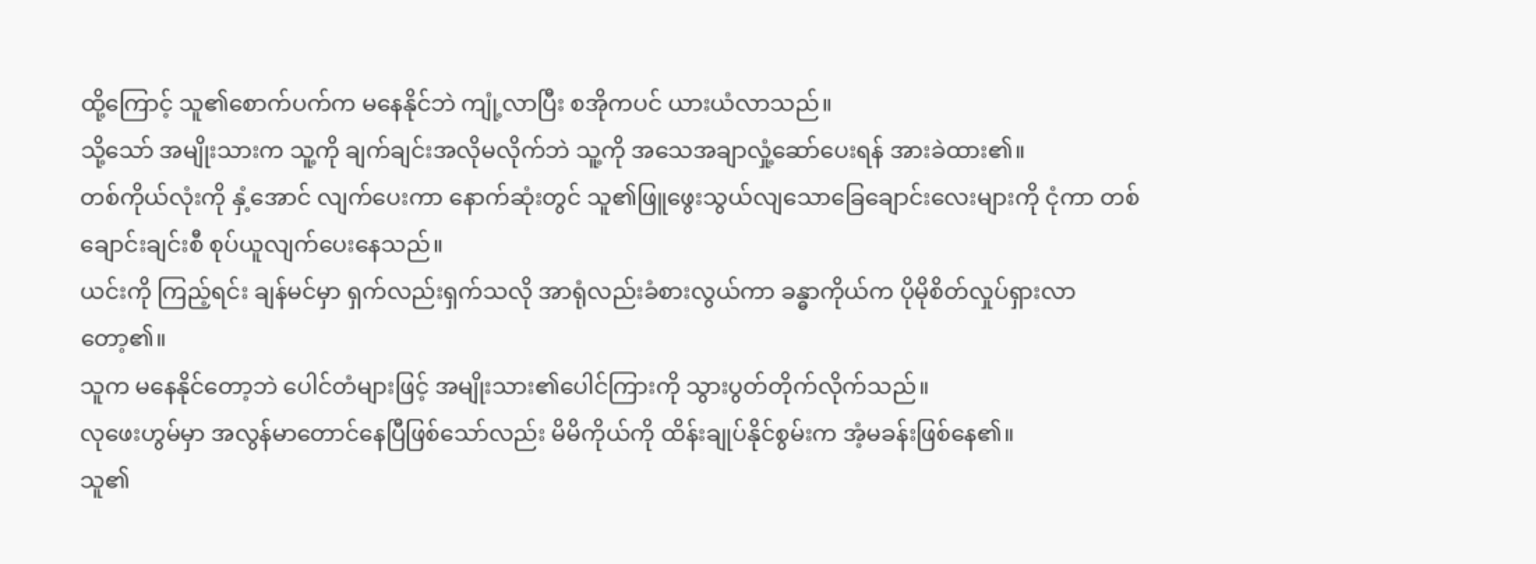ထို့ကြောင့် သူ၏စောက်ပက်က မနေနိုင်ဘဲ ကျုံ့လာပြီး စအိုကပင် ယားယံလာသည်။
သို့သော် အမျိုးသားက သူ့ကို ချက်ချင်းအလိုမလိုက်ဘဲ သူ့ကို အသေအချာလှုံ့ဆော်ပေးရန် အားခဲထား၏။
တစ်ကိုယ်လုံးကို နှံ့အောင် လျက်ပေးကာ နောက်ဆုံးတွင် သူ၏ဖြူဖွေးသွယ်လျသောခြေချောင်းလေးများကို ငုံကာ တစ်ချောင်းချင်းစီ စုပ်ယူလျက်ပေးနေသည်။
ယင်းကို ကြည့်ရင်း ချန်မင်မှာ ရှက်လည်းရှက်သလို အာရုံလည်းခံစားလွယ်ကာ ခန္ဓာကိုယ်က ပိုမိုစိတ်လှုပ်ရှားလာတော့၏။
သူက မနေနိုင်တော့ဘဲ ပေါင်တံများဖြင့် အမျိုးသား၏ပေါင်ကြားကို သွားပွတ်တိုက်လိုက်သည်။
လုဖေးဟွမ်မှာ အလွန်မာတောင်နေပြီဖြစ်သော်လည်း မိမိကိုယ်ကို ထိန်းချုပ်နိုင်စွမ်းက အံ့မခန်းဖြစ်နေ၏။
သူ၏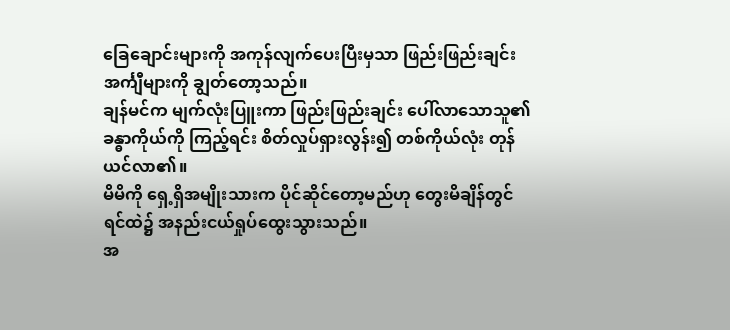ခြေချောင်းများကို အကုန်လျက်ပေးပြီးမှသာ ဖြည်းဖြည်းချင်း အင်္ကျီများကို ချွတ်တော့သည်။
ချန်မင်က မျက်လုံးပြူးကာ ဖြည်းဖြည်းချင်း ပေါ်လာသောသူ၏ခန္ဓာကိုယ်ကို ကြည့်ရင်း စိတ်လှုပ်ရှားလွန်း၍ တစ်ကိုယ်လုံး တုန်ယင်လာ၏။
မိမိကို ရှေ့ရှိအမျိုးသားက ပိုင်ဆိုင်တော့မည်ဟု တွေးမိချိန်တွင် ရင်ထဲ၌ အနည်းငယ်ရှုပ်ထွေးသွားသည်။
အ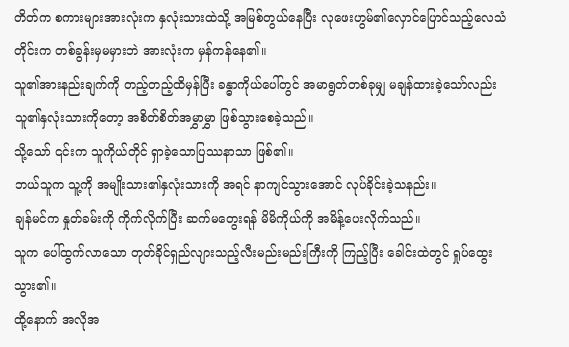တိတ်က စကားများအားလုံးက နှလုံးသားထဲသို့ အမြစ်တွယ်နေပြီး လုဖေးဟွမ်၏လှောင်ပြောင်သည့်လေသံတိုင်းက တစ်ခွန်းမှမမှားဘဲ အားလုံးက မှန်ကန်နေ၏။
သူ၏အားနည်းချက်ကို တည့်တည့်ထိမှန်ပြီး ခန္ဓာကိုယ်ပေါ်တွင် အမာရွတ်တစ်ခုမျှ မချန်ထားခဲ့သော်လည်း သူ၏နှလုံးသားကိုတော့ အစိတ်စိတ်အမွှာမွှာ ဖြစ်သွားစေခဲ့သည်။
သို့သော် ၎င်းက သူကိုယ်တိုင် ရှာခဲ့သောပြဿနာသာ ဖြစ်၏။
ဘယ်သူက သူ့ကို အမျိုးသား၏နှလုံးသားကို အရင် နာကျင်သွားအောင် လုပ်ခိုင်းခဲ့သနည်း။
ချန်မင်က နှုတ်ခမ်းကို ကိုက်လိုက်ပြီး ဆက်မတွေးရန် မိမိကိုယ်ကို အမိန့်ပေးလိုက်သည်။
သူက ပေါ်ထွက်လာသော တုတ်ခိုင်ရှည်လျားသည့်လီးမည်းမည်းကြီးကို ကြည့်ပြီး ခေါင်းထဲတွင် ရှုပ်ထွေးသွား၏။
ထို့နောက် အလိုအ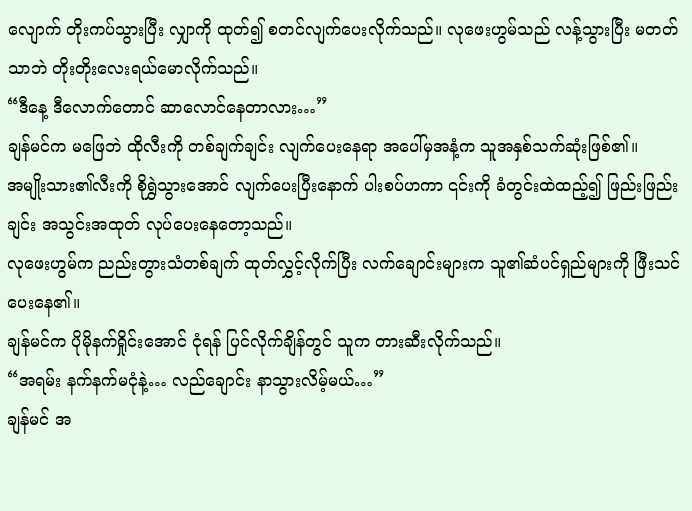လျောက် တိုးကပ်သွားပြီး လျှာကို ထုတ်၍ စတင်လျက်ပေးလိုက်သည်။ လုဖေးဟွမ်သည် လန့်သွားပြီး မတတ်သာဘဲ တိုးတိုးလေးရယ်မောလိုက်သည်။
“ဒီနေ့ ဒီလောက်တောင် ဆာလောင်နေတာလား…”
ချန်မင်က မဖြေဘဲ ထိုလီးကို တစ်ချက်ချင်း လျက်ပေးနေရာ အပေါ်မှအနံ့က သူအနှစ်သက်ဆုံးဖြစ်၏။
အမျိုးသား၏လီးကို စိုရွှဲသွားအောင် လျက်ပေးပြီးနောက် ပါးစပ်ဟကာ ၎င်းကို ခံတွင်းထဲထည့်၍ ဖြည်းဖြည်းချင်း အသွင်းအထုတ် လုပ်ပေးနေတော့သည်။
လုဖေးဟွမ်က ညည်းတွားသံတစ်ချက် ထုတ်လွှင့်လိုက်ပြီး လက်ချောင်းများက သူ၏ဆံပင်ရှည်များကို ဖြီးသင်ပေးနေ၏။
ချန်မင်က ပိုမိုနက်ရှိုင်းအောင် ငုံရန် ပြင်လိုက်ချိန်တွင် သူက တားဆီးလိုက်သည်။
“အရမ်း နက်နက်မငုံနဲ့… လည်ချောင်း နာသွားလိမ့်မယ်…”
ချန်မင် အ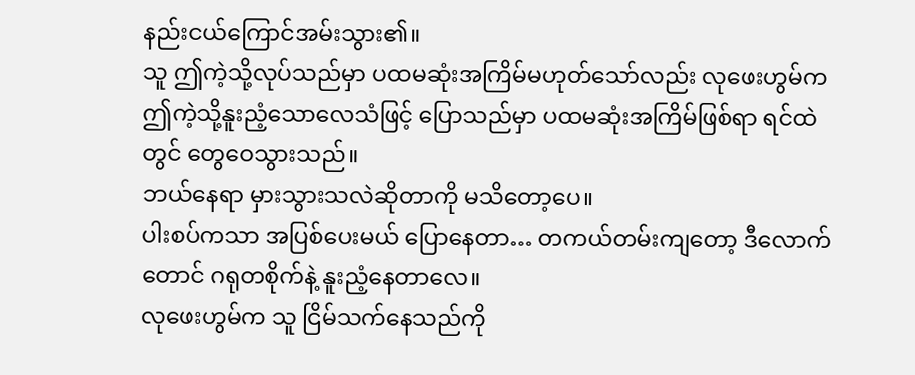နည်းငယ်ကြောင်အမ်းသွား၏။
သူ ဤကဲ့သို့လုပ်သည်မှာ ပထမဆုံးအကြိမ်မဟုတ်သော်လည်း လုဖေးဟွမ်က ဤကဲ့သို့နူးညံ့သောလေသံဖြင့် ပြောသည်မှာ ပထမဆုံးအကြိမ်ဖြစ်ရာ ရင်ထဲတွင် တွေဝေသွားသည်။
ဘယ်နေရာ မှားသွားသလဲဆိုတာကို မသိတော့ပေ။
ပါးစပ်ကသာ အပြစ်ပေးမယ် ပြောနေတာ… တကယ်တမ်းကျတော့ ဒီလောက်တောင် ဂရုတစိုက်နဲ့ နူးညံ့နေတာလေ။
လုဖေးဟွမ်က သူ ငြိမ်သက်နေသည်ကို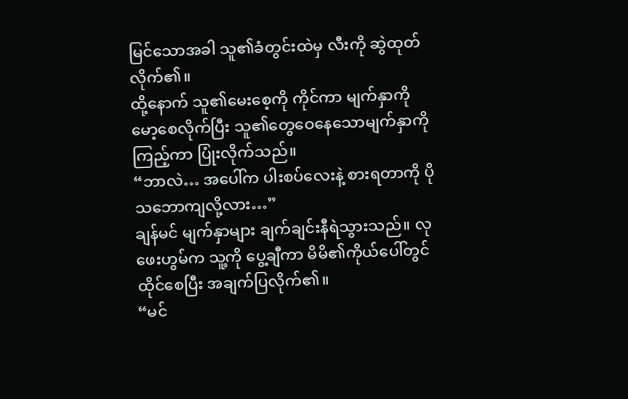မြင်သောအခါ သူ၏ခံတွင်းထဲမှ လီးကို ဆွဲထုတ်လိုက်၏။
ထို့နောက် သူ၏မေးစေ့ကို ကိုင်ကာ မျက်နှာကို မော့စေလိုက်ပြီး သူ၏တွေဝေနေသောမျက်နှာကို ကြည့်ကာ ပြုံးလိုက်သည်။
“ဘာလဲ… အပေါ်က ပါးစပ်လေးနဲ့ စားရတာကို ပိုသဘောကျလို့လား…”
ချန်မင် မျက်နှာများ ချက်ချင်းနီရဲသွားသည်။ လုဖေးဟွမ်က သူ့ကို ပွေ့ချီကာ မိမိ၏ကိုယ်ပေါ်တွင် ထိုင်စေပြီး အချက်ပြလိုက်၏။
“မင်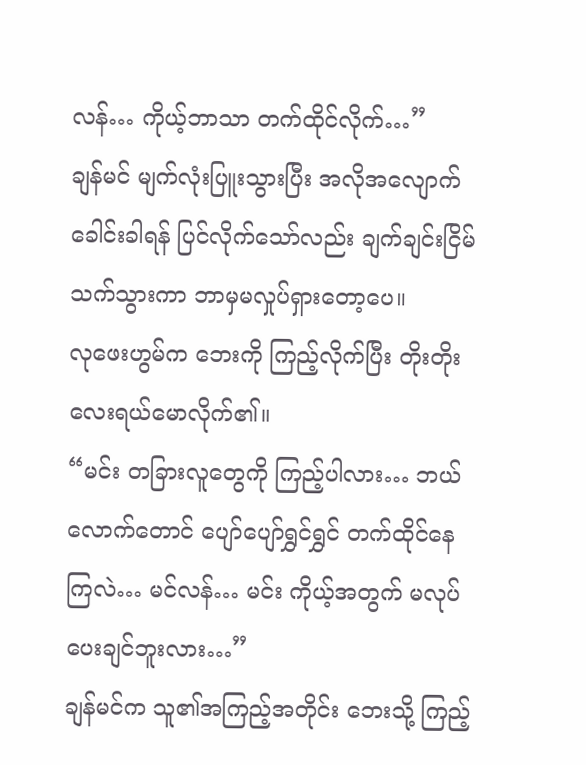လန်… ကိုယ့်ဘာသာ တက်ထိုင်လိုက်…”
ချန်မင် မျက်လုံးပြူးသွားပြီး အလိုအလျောက် ခေါင်းခါရန် ပြင်လိုက်သော်လည်း ချက်ချင်းငြိမ်သက်သွားကာ ဘာမှမလှုပ်ရှားတော့ပေ။
လုဖေးဟွမ်က ဘေးကို ကြည့်လိုက်ပြီး တိုးတိုးလေးရယ်မောလိုက်၏။
“မင်း တခြားလူတွေကို ကြည့်ပါလား… ဘယ်လောက်တောင် ပျော်ပျော်ရွှင်ရွှင် တက်ထိုင်နေကြလဲ… မင်လန်… မင်း ကိုယ့်အတွက် မလုပ်ပေးချင်ဘူးလား…”
ချန်မင်က သူ၏အကြည့်အတိုင်း ဘေးသို့ ကြည့်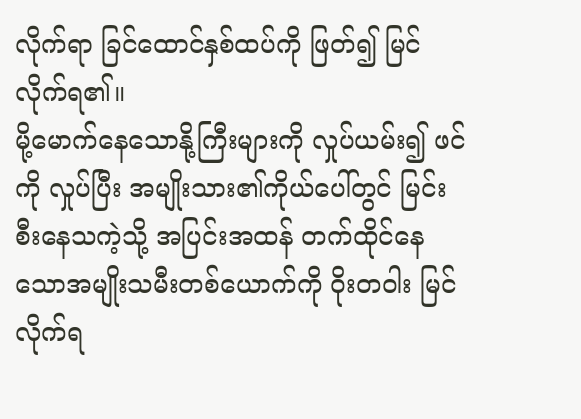လိုက်ရာ ခြင်ထောင်နှစ်ထပ်ကို ဖြတ်၍ မြင်လိုက်ရ၏။
မို့မောက်နေသောနို့ကြီးများကို လှုပ်ယမ်း၍ ဖင်ကို လှုပ်ပြီး အမျိုးသား၏ကိုယ်ပေါ်တွင် မြင်းစီးနေသကဲ့သို့ အပြင်းအထန် တက်ထိုင်နေသောအမျိုးသမီးတစ်ယောက်ကို ဝိုးတဝါး မြင်လိုက်ရ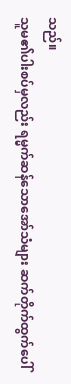သည်။
သူမ၏ပါးစပ်မှလည်း ရမ္မက်ဆန်သောအော်သံများ ဆက်တိုက်ထွက်ပေါ်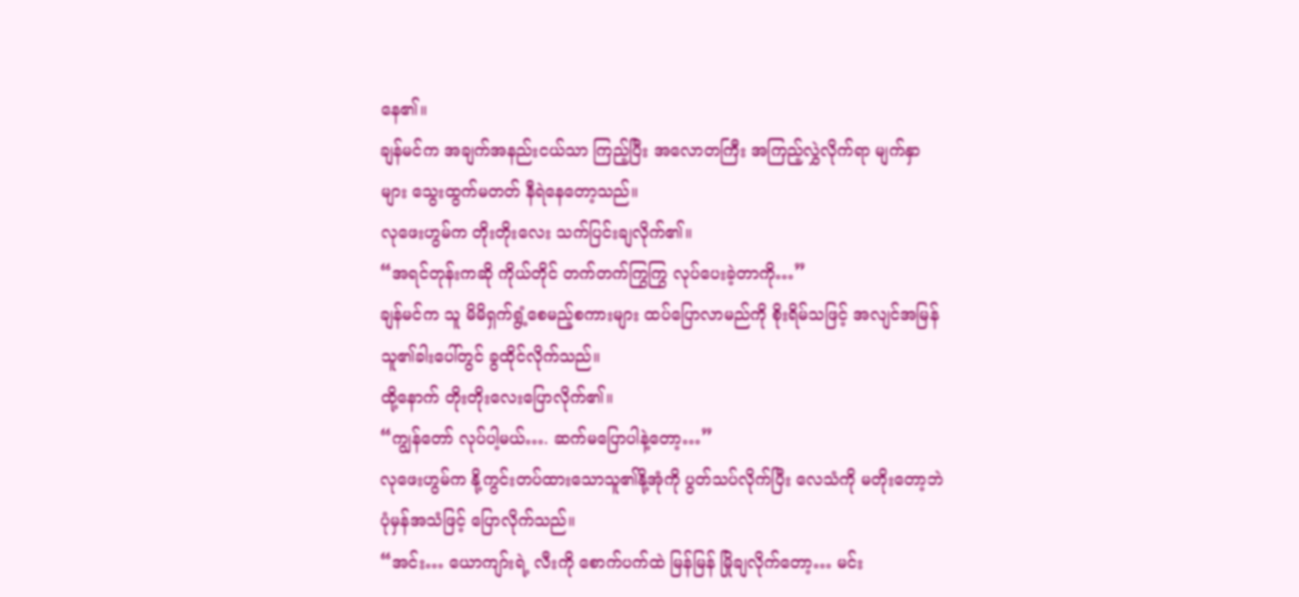နေ၏။
ချန်မင်က အချက်အနည်းငယ်သာ ကြည့်ပြီး အလောတကြီး အကြည့်လွှဲလိုက်ရာ မျက်နှာများ သွေးထွက်မတတ် နီရဲနေတော့သည်။
လုဖေးဟွမ်က တိုးတိုးလေး သက်ပြင်းချလိုက်၏။
“အရင်တုန်းကဆို ကိုယ်တိုင် တက်တက်ကြွကြွ လုပ်ပေးခဲ့တာကို…”
ချန်မင်က သူ မိမိရှက်ရွံ့စေမည့်စကားများ ထပ်ပြောလာမည်ကို စိုးရိမ်သဖြင့် အလျင်အမြန် သူ၏ခါးပေါ်တွင် ခွထိုင်လိုက်သည်။
ထို့နောက် တိုးတိုးလေးပြောလိုက်၏။
“ကျွန်တော် လုပ်ပါ့မယ်…. ဆက်မပြောပါနဲ့တော့…”
လုဖေးဟွမ်က နို့ကွင်းတပ်ထားသောသူ၏နို့အုံကို ပွတ်သပ်လိုက်ပြီး လေသံကို မတိုးတော့ဘဲ ပုံမှန်အသံဖြင့် ပြောလိုက်သည်။
“အင်း… ယောကျာ်းရဲ့ လီးကို စောက်ပက်ထဲ မြန်မြန် မြိုချလိုက်တော့… မင်း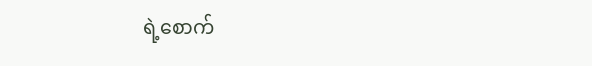ရဲ့စောက်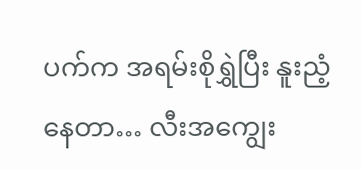ပက်က အရမ်းစိုရွှဲပြီး နူးညံ့နေတာ… လီးအကျွေး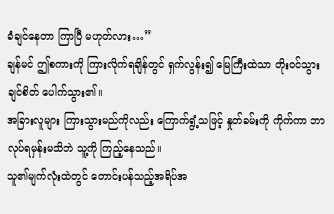ခံချင်နေတာ ကြာပြီ မဟုတ်လား…”
ချန်မင် ဤစကားကို ကြားလိုက်ရချိန်တွင် ရှက်လွန်း၍ မြေကြီးထဲသာ တိုးဝင်သွားချင်စိတ် ပေါက်သွား၏။
အခြားလူများ ကြားသွားမည်ကိုလည်း ကြောက်ရွံ့သဖြင့် နှုတ်ခမ်းကို ကိုက်ကာ ဘာလုပ်ရမှန်းမသိဘဲ သူ့ကို ကြည့်နေသည်။
သူ၏မျက်လုံးထဲတွင် တောင်းပန်သည့်အရိပ်အ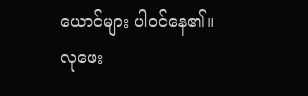ယောင်များ ပါဝင်နေ၏။
လုဖေး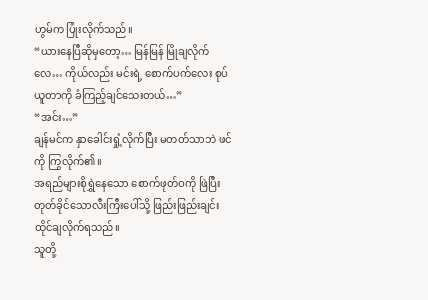ဟွမ်က ပြုံးလိုက်သည်။
“ယားနေပြီဆိုမှတော့… မြန်မြန် မြိုချလိုက်လေ… ကိုယ်လည်း မင်းရဲ့ စောက်ပက်လေး စုပ်ယူတာကို ခံကြည့်ချင်သေးတယ်…”
“အင်း…”
ချန်မင်က နှာခေါင်းရှုံ့လိုက်ပြီး မတတ်သာဘဲ ဖင်ကို ကြွလိုက်၏။
အရည်များစိုရွှဲနေသော စောက်ဖုတ်ဝကို ဖြဲပြီး တုတ်ခိုင်သောလီးကြီးပေါ်သို့ ဖြည်းဖြည်းချင်း ထိုင်ချလိုက်ရသည်။
သူတို့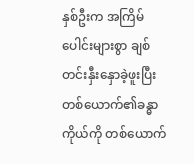နှစ်ဦးက အကြိမ်ပေါင်းများစွာ ချစ်တင်းနှီးနှောခဲ့ဖူးပြီး တစ်ယောက်၏ခန္ဓာကိုယ်ကို တစ်ယောက်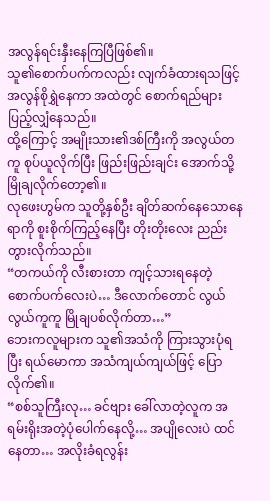အလွန်ရင်းနှီးနေကြပြီဖြစ်၏။
သူ၏စောက်ပက်ကလည်း လျက်ခံထားရသဖြင့် အလွန်စိုရွှဲနေကာ အထဲတွင် စောက်ရည်များ ပြည့်လျှံနေသည်။
ထို့ကြောင့် အမျိုးသား၏ဒစ်ကြီးကို အလွယ်တကူ စုပ်ယူလိုက်ပြီး ဖြည်းဖြည်းချင်း အောက်သို့ မြိုချလိုက်တော့၏။
လုဖေးဟွမ်က သူတို့နှစ်ဦး ချိတ်ဆက်နေသောနေရာကို စူးစိုက်ကြည့်နေပြီး တိုးတိုးလေး ညည်းတွားလိုက်သည်။
“တကယ်ကို လီးစားတာ ကျင့်သားရနေတဲ့ စောက်ပက်လေးပဲ… ဒီလောက်တောင် လွယ်လွယ်ကူကူ မြိုချပစ်လိုက်တာ…”
ဘေးကလူများက သူ၏အသံကို ကြားသွားပုံရပြီး ရယ်မောကာ အသံကျယ်ကျယ်ဖြင့် ပြောလိုက်၏။
“စစ်သူကြီးလု… ခင်ဗျား ခေါ်လာတဲ့လူက အရမ်းရိုးအတဲ့ပုံပေါက်နေလို့… အပျိုလေးပဲ ထင်နေတာ… အလိုးခံရလွန်း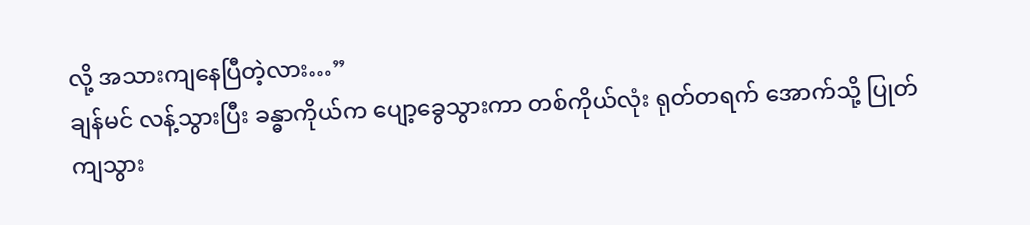လို့ အသားကျနေပြီတဲ့လား…”
ချန်မင် လန့်သွားပြီး ခန္ဓာကိုယ်က ပျော့ခွေသွားကာ တစ်ကိုယ်လုံး ရုတ်တရက် အောက်သို့ ပြုတ်ကျသွား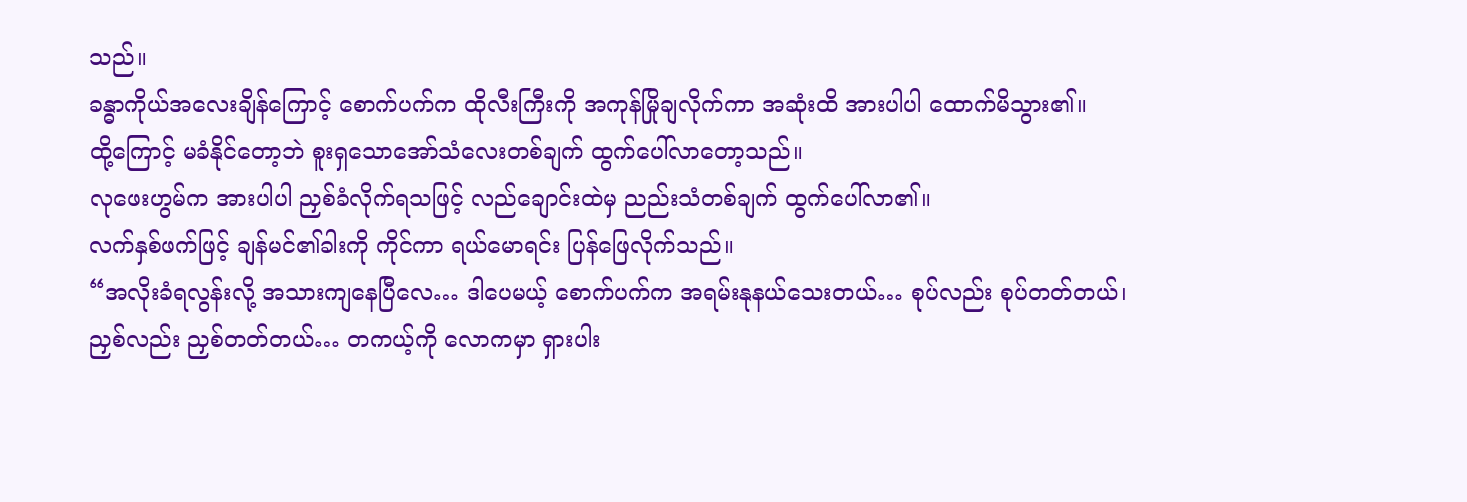သည်။
ခန္ဓာကိုယ်အလေးချိန်ကြောင့် စောက်ပက်က ထိုလီးကြီးကို အကုန်မြိုချလိုက်ကာ အဆုံးထိ အားပါပါ ထောက်မိသွား၏။
ထို့ကြောင့် မခံနိုင်တော့ဘဲ စူးရှသောအော်သံလေးတစ်ချက် ထွက်ပေါ်လာတော့သည်။
လုဖေးဟွမ်က အားပါပါ ညှစ်ခံလိုက်ရသဖြင့် လည်ချောင်းထဲမှ ညည်းသံတစ်ချက် ထွက်ပေါ်လာ၏။
လက်နှစ်ဖက်ဖြင့် ချန်မင်၏ခါးကို ကိုင်ကာ ရယ်မောရင်း ပြန်ဖြေလိုက်သည်။
“အလိုးခံရလွန်းလို့ အသားကျနေပြီလေ… ဒါပေမယ့် စောက်ပက်က အရမ်းနုနယ်သေးတယ်… စုပ်လည်း စုပ်တတ်တယ်၊ ညှစ်လည်း ညှစ်တတ်တယ်… တကယ့်ကို လောကမှာ ရှားပါး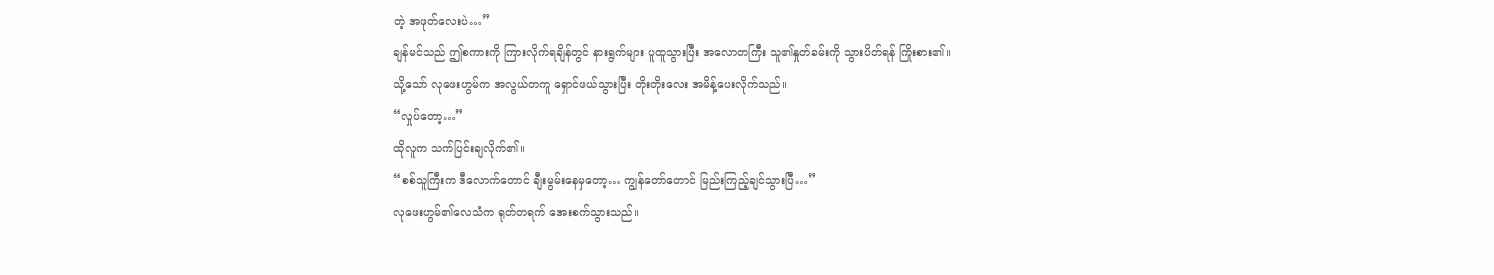တဲ့ အဖုတ်လေးပဲ…”
ချန်မင်သည် ဤစကားကို ကြားလိုက်ရချိန်တွင် နားရွက်များ ပူထူသွားပြီး အလောတကြီး သူ၏နှုတ်ခမ်းကို သွားပိတ်ရန် ကြိုးစား၏။
သို့သော် လုဖေးဟွမ်က အလွယ်တကူ ရှောင်ဖယ်သွားပြီး တိုးတိုးလေး အမိန့်ပေးလိုက်သည်။
“လှုပ်တော့…”
ထိုလူက သက်ပြင်းချလိုက်၏။
“စစ်သူကြီးက ဒီလောက်တောင် ချီးမွမ်းနေမှတော့… ကျွန်တော်တောင် မြည်းကြည့်ချင်သွားပြီ…”
လုဖေးဟွမ်၏လေသံက ရုတ်တရက် အေးစက်သွားသည်။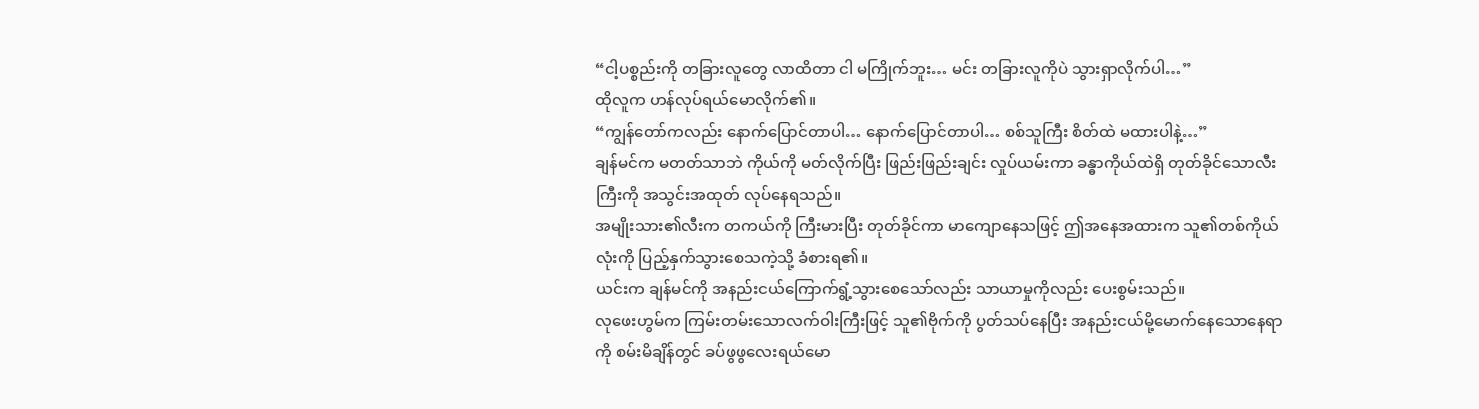“ငါ့ပစ္စည်းကို တခြားလူတွေ လာထိတာ ငါ မကြိုက်ဘူး… မင်း တခြားလူကိုပဲ သွားရှာလိုက်ပါ…”
ထိုလူက ဟန်လုပ်ရယ်မောလိုက်၏။
“ကျွန်တော်ကလည်း နောက်ပြောင်တာပါ… နောက်ပြောင်တာပါ… စစ်သူကြီး စိတ်ထဲ မထားပါနဲ့…”
ချန်မင်က မတတ်သာဘဲ ကိုယ်ကို မတ်လိုက်ပြီး ဖြည်းဖြည်းချင်း လှုပ်ယမ်းကာ ခန္ဓာကိုယ်ထဲရှိ တုတ်ခိုင်သောလီးကြီးကို အသွင်းအထုတ် လုပ်နေရသည်။
အမျိုးသား၏လီးက တကယ်ကို ကြီးမားပြီး တုတ်ခိုင်ကာ မာကျောနေသဖြင့် ဤအနေအထားက သူ၏တစ်ကိုယ်လုံးကို ပြည့်နှက်သွားစေသကဲ့သို့ ခံစားရ၏။
ယင်းက ချန်မင်ကို အနည်းငယ်ကြောက်ရွံ့သွားစေသော်လည်း သာယာမှုကိုလည်း ပေးစွမ်းသည်။
လုဖေးဟွမ်က ကြမ်းတမ်းသောလက်ဝါးကြီးဖြင့် သူ၏ဗိုက်ကို ပွတ်သပ်နေပြီး အနည်းငယ်မို့မောက်နေသောနေရာကို စမ်းမိချိန်တွင် ခပ်ဖွဖွလေးရယ်မော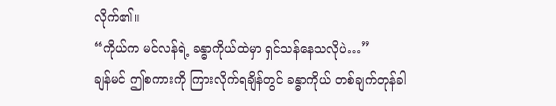လိုက်၏။
“ကိုယ်က မင်လန်ရဲ့ ခန္ဓာကိုယ်ထဲမှာ ရှင်သန်နေသလိုပဲ…”
ချန်မင် ဤစကားကို ကြားလိုက်ရချိန်တွင် ခန္ဓာကိုယ် တစ်ချက်တုန်ခါ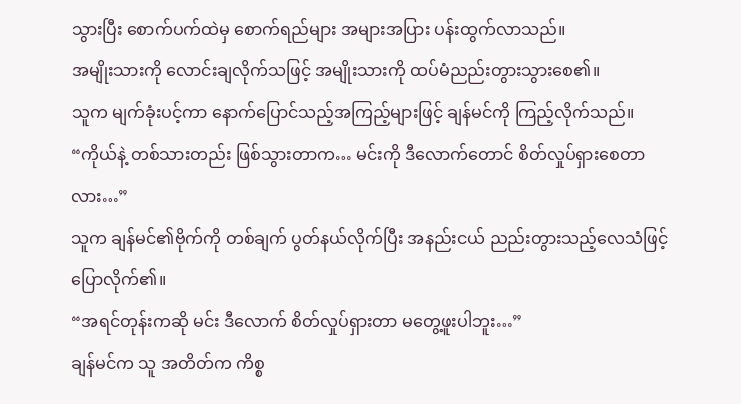သွားပြီး စောက်ပက်ထဲမှ စောက်ရည်များ အများအပြား ပန်းထွက်လာသည်။
အမျိုးသားကို လောင်းချလိုက်သဖြင့် အမျိုးသားကို ထပ်မံညည်းတွားသွားစေ၏။
သူက မျက်ခုံးပင့်ကာ နောက်ပြောင်သည့်အကြည့်များဖြင့် ချန်မင်ကို ကြည့်လိုက်သည်။
“ကိုယ်နဲ့ တစ်သားတည်း ဖြစ်သွားတာက… မင်းကို ဒီလောက်တောင် စိတ်လှုပ်ရှားစေတာလား…”
သူက ချန်မင်၏ဗိုက်ကို တစ်ချက် ပွတ်နယ်လိုက်ပြီး အနည်းငယ် ညည်းတွားသည့်လေသံဖြင့် ပြောလိုက်၏။
“အရင်တုန်းကဆို မင်း ဒီလောက် စိတ်လှုပ်ရှားတာ မတွေ့ဖူးပါဘူး…”
ချန်မင်က သူ အတိတ်က ကိစ္စ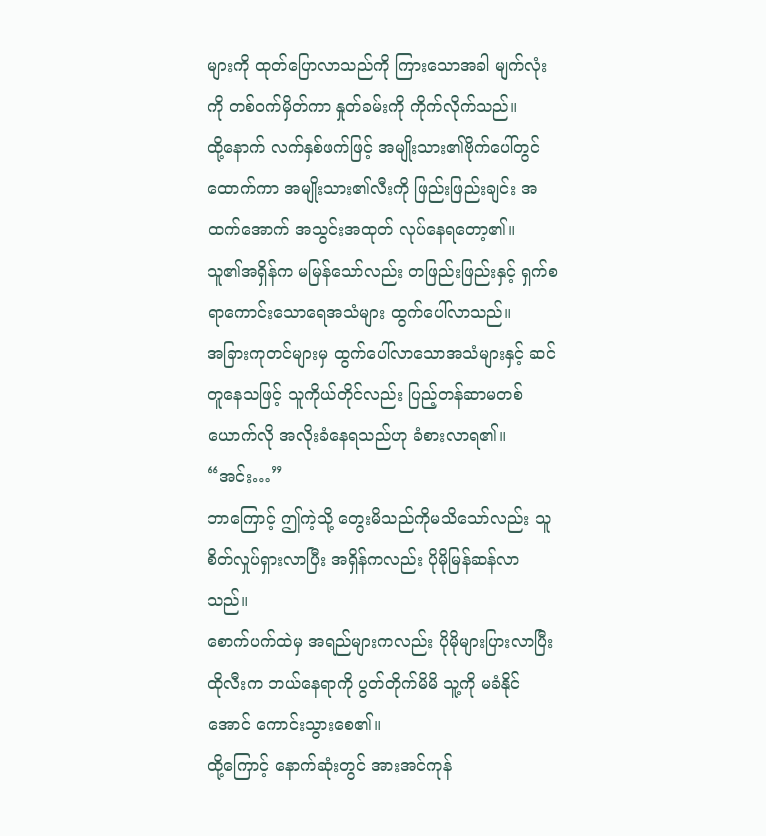များကို ထုတ်ပြောလာသည်ကို ကြားသောအခါ မျက်လုံးကို တစ်ဝက်မှိတ်ကာ နှုတ်ခမ်းကို ကိုက်လိုက်သည်။
ထို့နောက် လက်နှစ်ဖက်ဖြင့် အမျိုးသား၏ဗိုက်ပေါ်တွင် ထောက်ကာ အမျိုးသား၏လီးကို ဖြည်းဖြည်းချင်း အထက်အောက် အသွင်းအထုတ် လုပ်နေရတော့၏။
သူ၏အရှိန်က မမြန်သော်လည်း တဖြည်းဖြည်းနှင့် ရှက်စရာကောင်းသောရေအသံများ ထွက်ပေါ်လာသည်။
အခြားကုတင်များမှ ထွက်ပေါ်လာသောအသံများနှင့် ဆင်တူနေသဖြင့် သူကိုယ်တိုင်လည်း ပြည့်တန်ဆာမတစ်ယောက်လို အလိုးခံနေရသည်ဟု ခံစားလာရ၏။
“အင်း…”
ဘာကြောင့် ဤကဲ့သို့ တွေးမိသည်ကိုမသိသော်လည်း သူ စိတ်လှုပ်ရှားလာပြီး အရှိန်ကလည်း ပိုမိုမြန်ဆန်လာသည်။
စောက်ပက်ထဲမှ အရည်များကလည်း ပိုမိုများပြားလာပြီး ထိုလီးက ဘယ်နေရာကို ပွတ်တိုက်မိမိ သူ့ကို မခံနိုင်အောင် ကောင်းသွားစေ၏။
ထို့ကြောင့် နောက်ဆုံးတွင် အားအင်ကုန်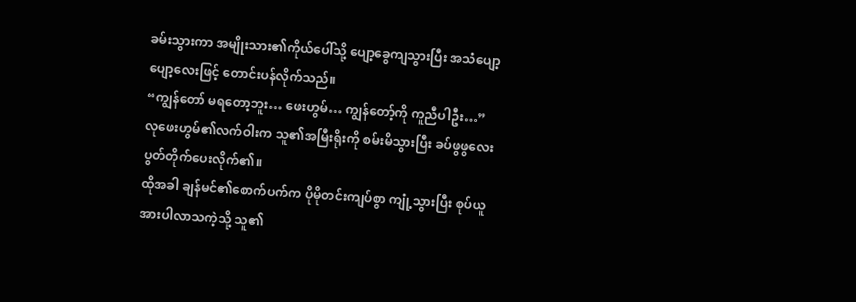ခမ်းသွားကာ အမျိုးသား၏ကိုယ်ပေါ်သို့ ပျော့ခွေကျသွားပြီး အသံပျော့ပျော့လေးဖြင့် တောင်းပန်လိုက်သည်။
“ကျွန်တော် မရတော့ဘူး… ဖေးဟွမ်… ကျွန်တော့်ကို ကူညီပါဦး…”
လုဖေးဟွမ်၏လက်ဝါးက သူ၏အမြီးရိုးကို စမ်းမိသွားပြီး ခပ်ဖွဖွလေး ပွတ်တိုက်ပေးလိုက်၏။
ထိုအခါ ချန်မင်၏စောက်ပက်က ပိုမိုတင်းကျပ်စွာ ကျုံ့သွားပြီး စုပ်ယူအားပါလာသကဲ့သို့ သူ၏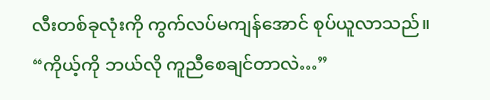လီးတစ်ခုလုံးကို ကွက်လပ်မကျန်အောင် စုပ်ယူလာသည်။
“ကိုယ့်ကို ဘယ်လို ကူညီစေချင်တာလဲ…”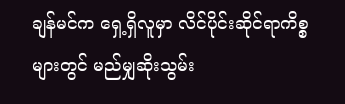ချန်မင်က ရှေ့ရှိလူမှာ လိင်ပိုင်းဆိုင်ရာကိစ္စများတွင် မည်မျှဆိုးသွမ်း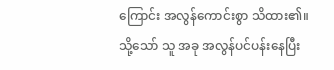ကြောင်း အလွန်ကောင်းစွာ သိထား၏။
သို့သော် သူ အခု အလွန်ပင်ပန်းနေပြီး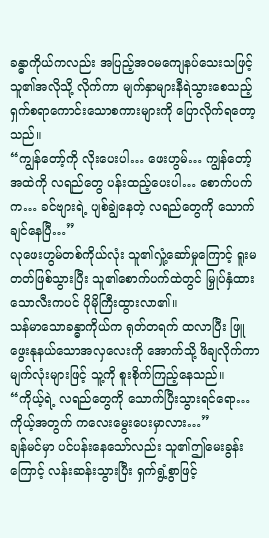ခန္ဓာကိုယ်ကလည်း အပြည့်အဝမကျေနပ်သေးသဖြင့် သူ၏အလိုသို့ လိုက်ကာ မျက်နှာများနီရဲသွားစေသည့် ရှက်စရာကောင်းသောစကားများကို ပြောလိုက်ရတော့သည်။
“ကျွန်တော့်ကို လိုးပေးပါ… ဖေးဟွမ်… ကျွန်တော့်အထဲကို လရည်တွေ ပန်းထည့်ပေးပါ… စောက်ပက်က… ခင်ဗျားရဲ့ ပျစ်ချွဲနေတဲ့ လရည်တွေကို သောက်ချင်နေပြီ…”
လုဖေးဟွမ်တစ်ကိုယ်လုံး သူ၏လှုံ့ဆော်မှုကြောင့် ရူးမတတ်ဖြစ်သွားပြီး သူ၏စောက်ပက်ထဲတွင် မြှုပ်နှံထားသောလီးကပင် ပိုမိုကြီးထွားလာ၏။
သန်မာသောခန္ဓာကိုယ်က ရုတ်တရက် ထလာပြီး ဖြူဖွေးနုနယ်သောအလှလေးကို အောက်သို့ ဖိချလိုက်ကာ မျက်လုံးများဖြင့် သူ့ကို စူးစိုက်ကြည့်နေသည်။
“ကိုယ့်ရဲ့ လရည်တွေကို သောက်ပြီးသွားရင်ရော… ကိုယ့်အတွက် ကလေးမွေးပေးမှာလား…”
ချန်မင်မှာ ပင်ပန်းနေသော်လည်း သူ၏ဤမေးခွန်းကြောင့် လန်းဆန်းသွားပြီး ရှက်ရွံ့စွာဖြင့်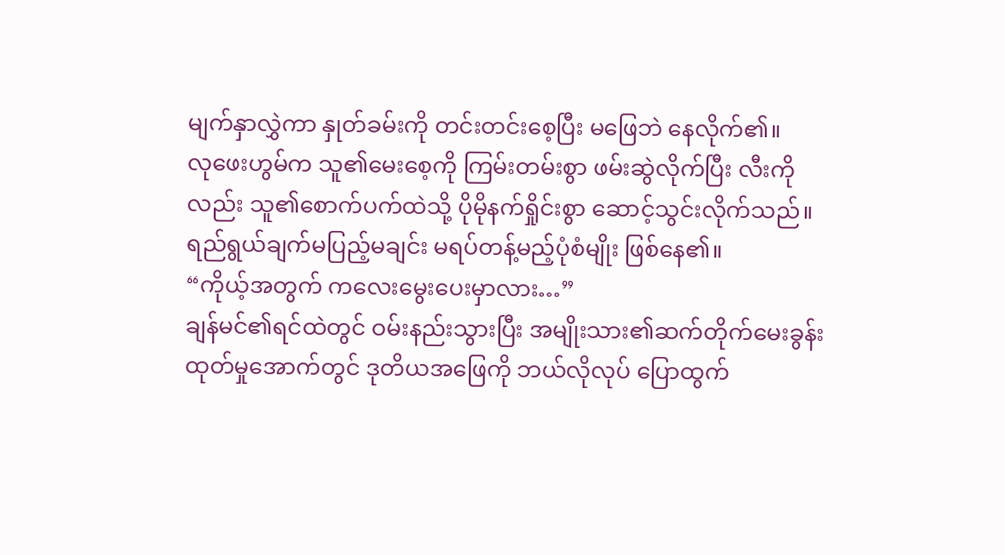မျက်နှာလွှဲကာ နှုတ်ခမ်းကို တင်းတင်းစေ့ပြီး မဖြေဘဲ နေလိုက်၏။
လုဖေးဟွမ်က သူ၏မေးစေ့ကို ကြမ်းတမ်းစွာ ဖမ်းဆွဲလိုက်ပြီး လီးကိုလည်း သူ၏စောက်ပက်ထဲသို့ ပိုမိုနက်ရှိုင်းစွာ ဆောင့်သွင်းလိုက်သည်။
ရည်ရွယ်ချက်မပြည့်မချင်း မရပ်တန့်မည့်ပုံစံမျိုး ဖြစ်နေ၏။
“ကိုယ့်အတွက် ကလေးမွေးပေးမှာလား…”
ချန်မင်၏ရင်ထဲတွင် ဝမ်းနည်းသွားပြီး အမျိုးသား၏ဆက်တိုက်မေးခွန်းထုတ်မှုအောက်တွင် ဒုတိယအဖြေကို ဘယ်လိုလုပ် ပြောထွက်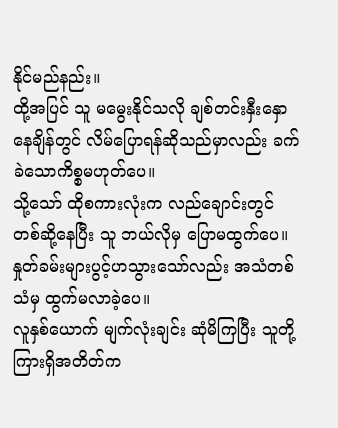နိုင်မည်နည်း။
ထို့အပြင် သူ မမွေးနိုင်သလို ချစ်တင်းနှီးနှောနေချိန်တွင် လိမ်ပြောရန်ဆိုသည်မှာလည်း ခက်ခဲသောကိစ္စမဟုတ်ပေ။
သို့သော် ထိုစကားလုံးက လည်ချောင်းတွင် တစ်ဆို့နေပြီး သူ ဘယ်လိုမှ ပြောမထွက်ပေ။ နှုတ်ခမ်းများပွင့်ဟသွားသော်လည်း အသံတစ်သံမှ ထွက်မလာခဲ့ပေ။
လူနှစ်ယောက် မျက်လုံးချင်း ဆုံမိကြပြီး သူတို့ကြားရှိအတိတ်က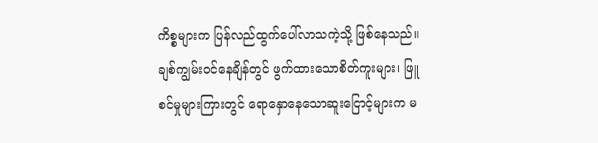ကိစ္စများက ပြန်လည်ထွက်ပေါ်လာသကဲ့သို့ ဖြစ်နေသည်။
ချစ်ကျွမ်းဝင်နေချိန်တွင် ဖွက်ထားသောစိတ်ကူးများ၊ ဖြူစင်မှုများကြားတွင် ရောနှောနေသောဆူးငြောင့်များက မ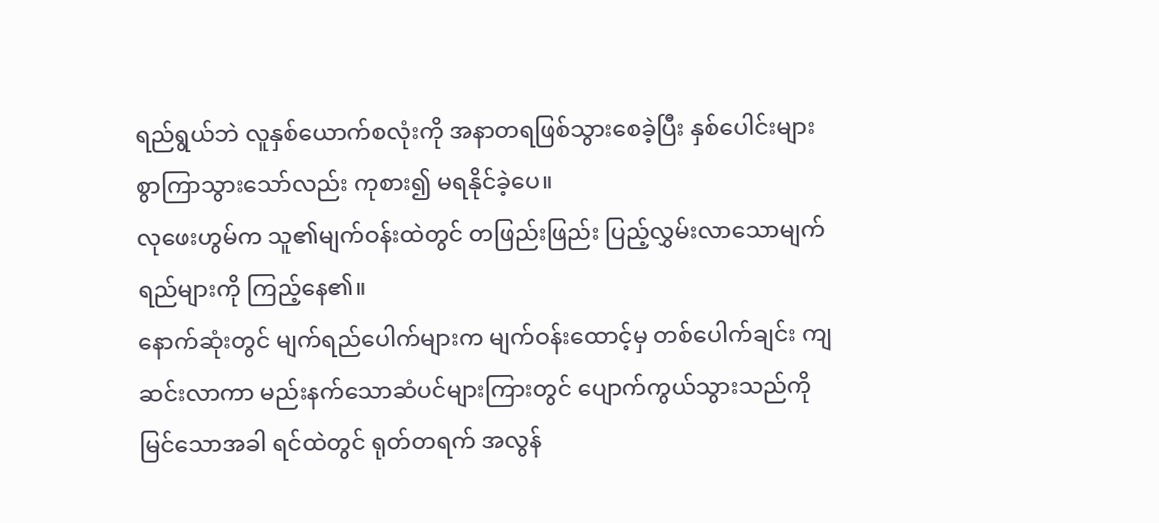ရည်ရွယ်ဘဲ လူနှစ်ယောက်စလုံးကို အနာတရဖြစ်သွားစေခဲ့ပြီး နှစ်ပေါင်းများစွာကြာသွားသော်လည်း ကုစား၍ မရနိုင်ခဲ့ပေ။
လုဖေးဟွမ်က သူ၏မျက်ဝန်းထဲတွင် တဖြည်းဖြည်း ပြည့်လွှမ်းလာသောမျက်ရည်များကို ကြည့်နေ၏။
နောက်ဆုံးတွင် မျက်ရည်ပေါက်များက မျက်ဝန်းထောင့်မှ တစ်ပေါက်ချင်း ကျဆင်းလာကာ မည်းနက်သောဆံပင်များကြားတွင် ပျောက်ကွယ်သွားသည်ကို မြင်သောအခါ ရင်ထဲတွင် ရုတ်တရက် အလွန်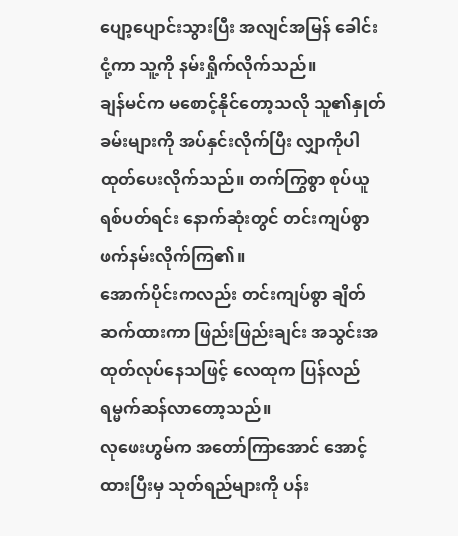ပျော့ပျောင်းသွားပြီး အလျင်အမြန် ခေါင်းငုံ့ကာ သူ့ကို နမ်းရှိုက်လိုက်သည်။
ချန်မင်က မစောင့်နိုင်တော့သလို သူ၏နှုတ်ခမ်းများကို အပ်နှင်းလိုက်ပြီး လျှာကိုပါ ထုတ်ပေးလိုက်သည်။ တက်ကြွစွာ စုပ်ယူရစ်ပတ်ရင်း နောက်ဆုံးတွင် တင်းကျပ်စွာ ဖက်နမ်းလိုက်ကြ၏။
အောက်ပိုင်းကလည်း တင်းကျပ်စွာ ချိတ်ဆက်ထားကာ ဖြည်းဖြည်းချင်း အသွင်းအထုတ်လုပ်နေသဖြင့် လေထုက ပြန်လည်ရမ္မက်ဆန်လာတော့သည်။
လုဖေးဟွမ်က အတော်ကြာအောင် အောင့်ထားပြီးမှ သုတ်ရည်များကို ပန်း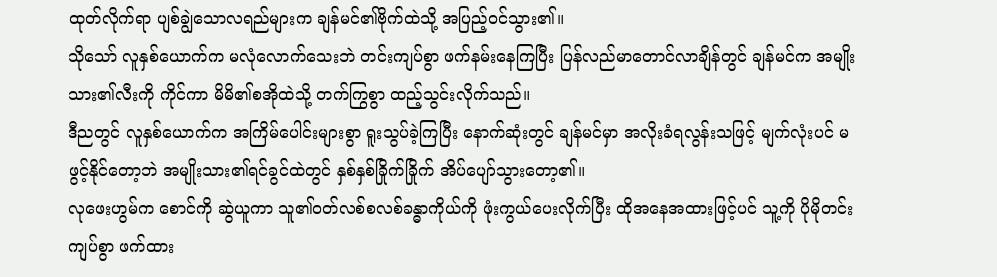ထုတ်လိုက်ရာ ပျစ်ချွဲသောလရည်များက ချန်မင်၏ဗိုက်ထဲသို့ အပြည့်ဝင်သွား၏။
သိုသော် လူနှစ်ယောက်က မလုံလောက်သေးဘဲ တင်းကျပ်စွာ ဖက်နမ်းနေကြပြီး ပြန်လည်မာတောင်လာချိန်တွင် ချန်မင်က အမျိုးသား၏လီးကို ကိုင်ကာ မိမိ၏စအိုထဲသို့ တက်ကြွစွာ ထည့်သွင်းလိုက်သည်။
ဒီညတွင် လူနှစ်ယောက်က အကြိမ်ပေါင်းများစွာ ရူးသွပ်ခဲ့ကြပြီး နောက်ဆုံးတွင် ချန်မင်မှာ အလိုးခံရလွန်းသဖြင့် မျက်လုံးပင် မဖွင့်နိုင်တော့ဘဲ အမျိုးသား၏ရင်ခွင်ထဲတွင် နှစ်နှစ်ခြိုက်ခြိုက် အိပ်ပျော်သွားတော့၏။
လုဖေးဟွမ်က စောင်ကို ဆွဲယူကာ သူ၏ဝတ်လစ်စလစ်ခန္ဓာကိုယ်ကို ဖုံးကွယ်ပေးလိုက်ပြီး ထိုအနေအထားဖြင့်ပင် သူ့ကို ပိုမိုတင်းကျပ်စွာ ဖက်ထား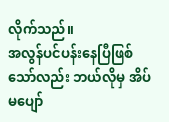လိုက်သည်။
အလွန်ပင်ပန်းနေပြီဖြစ်သော်လည်း ဘယ်လိုမှ အိပ်မပျော်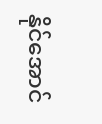နိုင်အောင်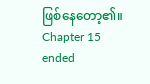ဖြစ်နေတော့၏။
Chapter 15 ended